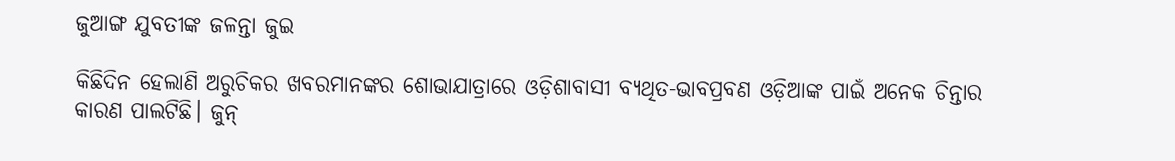ଜୁଆଙ୍ଗ ଯୁବତୀଙ୍କ ଜଳନ୍ତା ଜୁଇ

କିଛିଦିନ ହେଲାଣି ଅରୁଚିକର ଖବରମାନଙ୍କର ଶୋଭାଯାତ୍ରାରେ ଓଡ଼ିଶାବାସୀ ବ୍ୟଥିତ-ଭାବପ୍ରବଣ ଓଡ଼ିଆଙ୍କ ପାଇଁ ଅନେକ ଚିନ୍ତାର କାରଣ ପାଲଟିଛି। ଜୁନ୍‌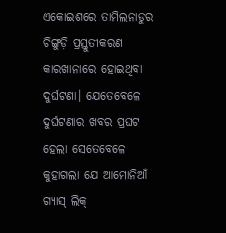ଏକୋଇଶରେ ତାମିଲନାଡୁର ଚିଙ୍ଗୁଡ଼ି ପ୍ରସ୍ତୁତୀକରଣ କାରଖାନାରେ ହୋଇଥିବା ଦୁର୍ଘଟଣା। ଯେତେବେଳେ ଦୁର୍ଘଟଣାର ଖବର ପ୍ରଘଟ ହେଲା ସେତେବେଳେ କୁହାଗଲା ଯେ ଆମୋନିଆଁ ଗ୍ୟାସ୍‌ ଲିକ୍‌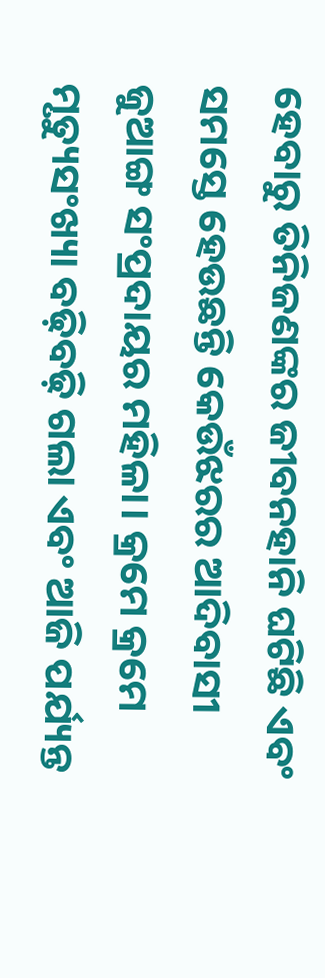ହେବାରୁ ତିନିଜଣଙ୍କର ଜୀବନହାନି ଘଟିଛି ଏବଂ ସମସ୍ତେ ହେଉଛନ୍ତି କେଉଁଝରର ଆଦିବାସୀ ଜୁଆଙ୍ଗ ସଂପ୍ରଦାୟର ମହିଳା। କ୍ରମେ କ୍ରମେ ମୃତ୍ୟୁସଂଖ୍ୟା ବଢ଼ିବଢ଼ି ଗଲା ଏବଂ ଆଜି ପର୍ଯ୍ୟନ୍ତ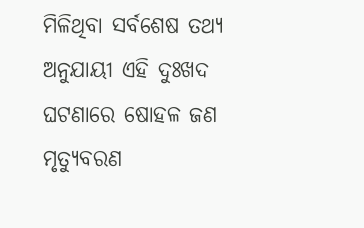ମିଳିଥିବା ସର୍ବଶେଷ ତଥ୍ୟ ଅନୁଯାୟୀ ଏହି ଦୁଃଖଦ ଘଟଣାରେ ଷୋହଳ ଜଣ ମୃତ୍ୟୁବରଣ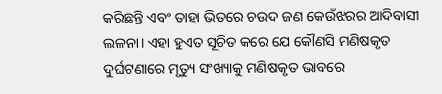କରିଛନ୍ତି ଏବଂ ତାହା ଭିତରେ ଚଉଦ ଜଣ କେଉଁଝରର ଆଦିବାସୀ ଲଳନା। ଏହା ହୁଏତ ସୂଚିତ କରେ ଯେ କୌଣସି ମଣିଷକୃତ ଦୁର୍ଘଟଣାରେ ମୃତ୍ୟୁ ସଂଖ୍ୟାକୁ ମଣିଷକୃତ ଭାବରେ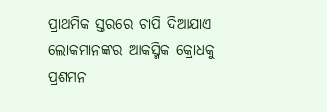ପ୍ରାଥମିକ ସ୍ତରରେ ଚାପି ଦିଆଯାଏ ଲୋକମାନଙ୍କର ଆକସ୍ମିକ କ୍ରୋଧକୁ ପ୍ରଶମନ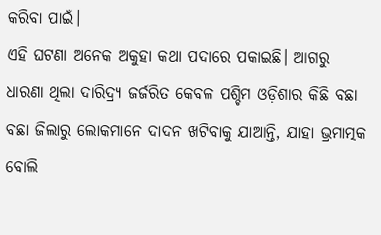କରିବା ପାଇଁ।
ଏହି ଘଟଣା ଅନେକ ଅକୁହା କଥା ପଦାରେ ପକାଇଛି। ଆଗରୁ ଧାରଣା ଥିଲା ଦାରିଦ୍ର୍ୟ ଜର୍ଜରିତ କେବଳ ପଶ୍ଚିମ ଓଡ଼ିଶାର କିଛି ବଛା ବଛା ଜିଲାରୁ ଲୋକମାନେ ଦାଦନ ଖଟିବାକୁ ଯାଆନ୍ତି, ଯାହା ଭ୍ରମାତ୍ମକ ବୋଲି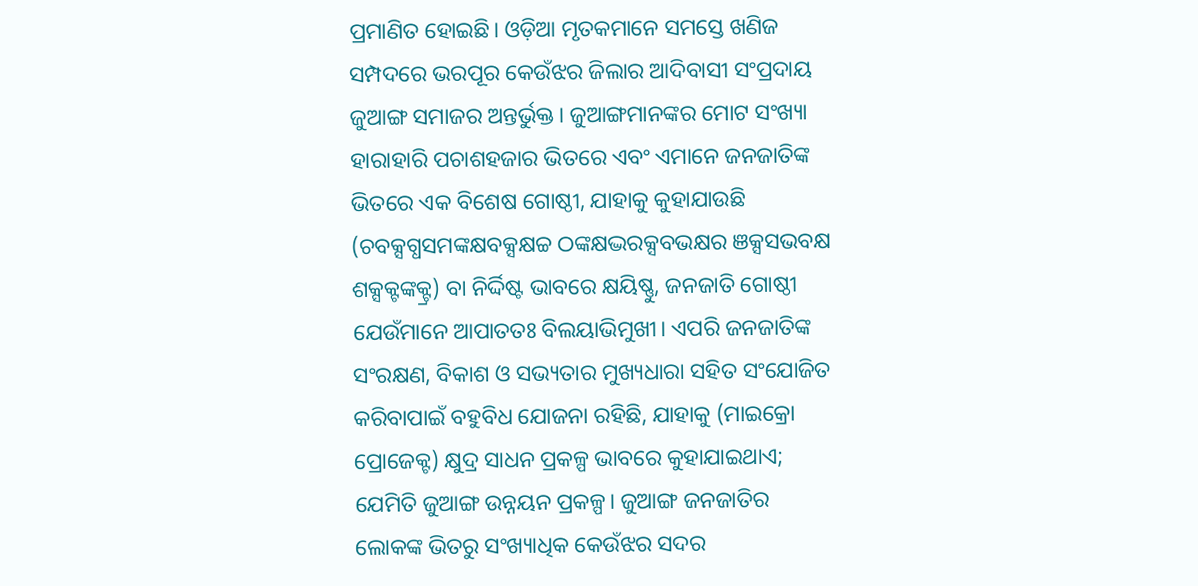ପ୍ରମାଣିତ ହୋଇଛି। ଓଡ଼ିଆ ମୃତକମାନେ ସମସ୍ତେ ଖଣିଜ ସମ୍ପଦରେ ଭରପୂର କେଉଁଝର ଜିଲାର ଆଦିବାସୀ ସଂପ୍ରଦାୟ ଜୁଆଙ୍ଗ ସମାଜର ଅନ୍ତର୍ଭୁକ୍ତ। ଜୁଆଙ୍ଗମାନଙ୍କର ମୋଟ ସଂଖ୍ୟା ହାରାହାରି ପଚାଶହଜାର ଭିତରେ ଏବଂ ଏମାନେ ଜନଜାତିଙ୍କ ଭିତରେ ଏକ ବିଶେଷ ଗୋଷ୍ଠୀ, ଯାହାକୁ କୁହାଯାଉଛି (ଚବକ୍ସଗ୍ଧସମଙ୍କକ୍ଷବକ୍ସକ୍ଷଚ୍ଚ ଠଙ୍କକ୍ଷଦ୍ଭରକ୍ସବଭକ୍ଷର ଞକ୍ସସଭବକ୍ଷ ଶକ୍ସକ୍ଟଙ୍କକ୍ଟ୍ର) ବା ନିର୍ଦ୍ଦିଷ୍ଟ ଭାବରେ କ୍ଷୟିଷ୍ଣୁ, ଜନଜାତି ଗୋଷ୍ଠୀ ଯେଉଁମାନେ ଆପାତତଃ ବିଲୟାଭିମୁଖୀ। ଏପରି ଜନଜାତିଙ୍କ ସଂରକ୍ଷଣ, ବିକାଶ ଓ ସଭ୍ୟତାର ମୁଖ୍ୟଧାରା ସହିତ ସଂଯୋଜିତ କରିବାପାଇଁ ବହୁବିଧ ଯୋଜନା ରହିଛି, ଯାହାକୁ (ମାଇକ୍ରୋ ପ୍ରୋଜେକ୍ଟ) କ୍ଷୁଦ୍ର ସାଧନ ପ୍ରକଳ୍ପ ଭାବରେ କୁହାଯାଇଥାଏ; ଯେମିତି ଜୁଆଙ୍ଗ ଉନ୍ନୟନ ପ୍ରକଳ୍ପ। ଜୁଆଙ୍ଗ ଜନଜାତିର ଲୋକଙ୍କ ଭିତରୁ ସଂଖ୍ୟାଧିକ କେଉଁଝର ସଦର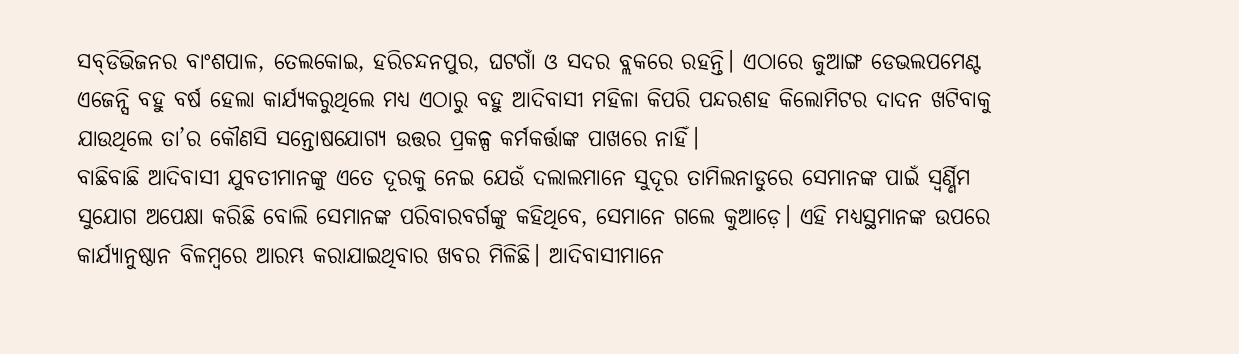ସବ୍‌ଡିଭିଜନର ବାଂଶପାଳ, ତେଲକୋଇ, ହରିଚନ୍ଦନପୁର, ଘଟଗାଁ ଓ ସଦର ବ୍ଲକରେ ରହନ୍ତି। ଏଠାରେ ଜୁଆଙ୍ଗ ଡେଭଲପମେଣ୍ଟ ଏଜେନ୍ସି ବହୁ ବର୍ଷ ହେଲା କାର୍ଯ୍ୟକରୁଥିଲେ ମଧ୍ୟ ଏଠାରୁ ବହୁ ଆଦିବାସୀ ମହିଳା କିପରି ପନ୍ଦରଶହ କିଲୋମିଟର ଦାଦନ ଖଟିବାକୁ ଯାଉଥିଲେ ତା’ର କୌଣସି ସନ୍ତୋଷଯୋଗ୍ୟ ଉତ୍ତର ପ୍ରକଳ୍ପ କର୍ମକର୍ତ୍ତାଙ୍କ ପାଖରେ ନାହିଁ।
ବାଛିବାଛି ଆଦିବାସୀ ଯୁବତୀମାନଙ୍କୁ ଏତେ ଦୂରକୁ ନେଇ ଯେଉଁ ଦଲାଲମାନେ ସୁଦୂର ତାମିଲନାଡୁରେ ସେମାନଙ୍କ ପାଇଁ ସ୍ବର୍ଣ୍ଣିମ ସୁଯୋଗ ଅପେକ୍ଷା କରିଛି ବୋଲି ସେମାନଙ୍କ ପରିବାରବର୍ଗଙ୍କୁ କହିଥିବେ, ସେମାନେ ଗଲେ କୁଆଡ଼େ। ଏହି ମଧ୍ୟସ୍ଥମାନଙ୍କ ଉପରେ କାର୍ଯ୍ୟାନୁଷ୍ଠାନ ବିଳମ୍ବରେ ଆରମ୍ଭ କରାଯାଇଥିବାର ଖବର ମିଳିଛି। ଆଦିବାସୀମାନେ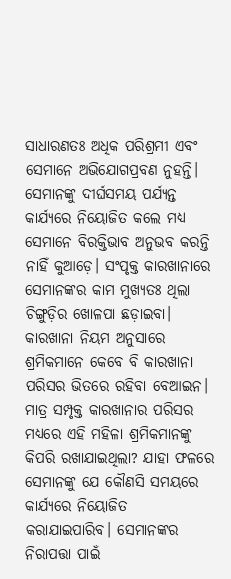ସାଧାରଣତଃ ଅଧିକ ପରିଶ୍ରମୀ ଏବଂ ସେମାନେ ଅଭିଯୋଗପ୍ରବଣ ନୁହନ୍ତି। ସେମାନଙ୍କୁ ଦୀର୍ଘସମୟ ପର୍ଯ୍ୟନ୍ତ କାର୍ଯ୍ୟରେ ନିୟୋଜିତ କଲେ ମଧ୍ୟ ସେମାନେ ବିରକ୍ତିଭାବ ଅନୁଭବ କରନ୍ତି ନାହିଁ କୁଆଡ଼େ। ସଂପୃକ୍ତ କାରଖାନାରେ ସେମାନଙ୍କର କାମ ମୁଖ୍ୟତଃ ଥିଲା ଚିଙ୍ଗୁଡ଼ିର ଖୋଳପା ଛଡ଼ାଇବା। କାରଖାନା ନିୟମ ଅନୁସାରେ ଶ୍ରମିକମାନେ କେବେ ବି କାରଖାନା ପରିସର ଭିତରେ ରହିବା ବେଆଇନ। ମାତ୍ର ସମ୍ପୃକ୍ତ କାରଖାନାର ପରିସର ମଧ୍ୟରେ ଏହି ମହିଳା ଶ୍ରମିକମାନଙ୍କୁ କିପରି ରଖାଯାଇଥିଲା? ଯାହା ଫଳରେ ସେମାନଙ୍କୁ ଯେ କୌଣସି ସମୟରେ କାର୍ଯ୍ୟରେ ନିୟୋଜିତ କରାଯାଇପାରିବ। ସେମାନଙ୍କର ନିରାପତ୍ତା ପାଇଁ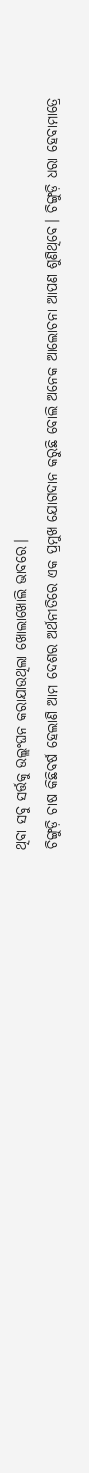ଥିବା ସବୁ ସର୍ତ୍ତକୁ ଉଲ୍ଲଂଘନ କରାଯାଉଥିଲା ଖୋଲାଖୋଲି ଭାବରେ।
ଚିଙ୍ଗୁଡ଼ି ଚାଷ କିଛିବର୍ଷ ହେଲାଣି ଆମ ଦେଶର ଅର୍ଥନୀତିରେ ଏକ ପ୍ରମୁଖ ଯୋଗଦାନ କରୁଛି ବୋଲି ଅନେକ ଆଲୋଚନା ଆପଣ ଶୁଣିଥିବେ। ଚିଙ୍ଗୁଡ଼ି ଧରା ହେବାମାତ୍ରେ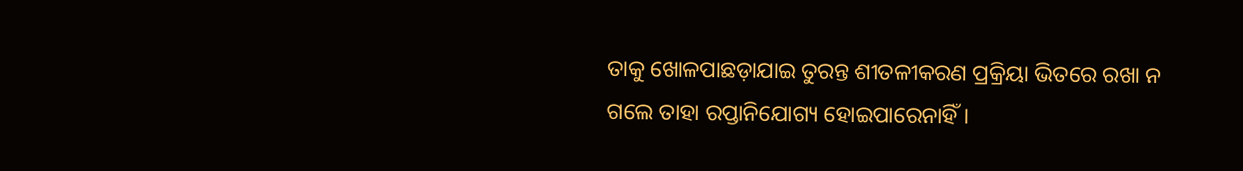ତାକୁ ଖୋଳପାଛଡ଼ାଯାଇ ତୁରନ୍ତ ଶୀତଳୀକରଣ ପ୍ରକ୍ରିୟା ଭିତରେ ରଖା ନ ଗଲେ ତାହା ରପ୍ତାନିଯୋଗ୍ୟ ହୋଇପାରେନାହିଁ।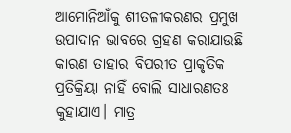ଆମୋନିଆଁକୁ ଶୀତଳୀକରଣର ପ୍ରମୁଖ ଉପାଦାନ ଭାବରେ ଗ୍ରହଣ କରାଯାଉଛି କାରଣ ତାହାର ବିପରୀତ ପ୍ରାକୃତିକ ପ୍ରତିକ୍ରିୟା ନାହିଁ ବୋଲି ସାଧାରଣତଃ କୁହାଯାଏ। ମାତ୍ର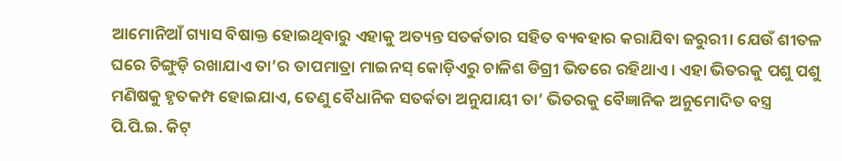ଆମୋନିଆଁ ଗ୍ୟାସ ବିଷାକ୍ତ ହୋଇଥିବାରୁ ଏହାକୁ ଅତ୍ୟନ୍ତ ସତର୍କତାର ସହିତ ବ୍ୟବହାର କରାଯିବା ଜରୁରୀ। ଯେଉଁ ଶୀତଳ ଘରେ ଚିଙ୍ଗୁଡ଼ି ରଖାଯାଏ ତା’ର ତାପମାତ୍ରା ମାଇନସ୍‌ କୋଡ଼ିଏରୁ ଚାଳିଶ ଡିଗ୍ରୀ ଭିତରେ ରହିଥାଏ। ଏହା ଭିତରକୁ ପଶୁ ପଶୁ ମଣିଷକୁ ହୃତକମ୍ପ ହୋଇଯାଏ, ତେଣୁ ବୈଧାନିକ ସତର୍କତା ଅନୁଯାୟୀ ତା’ ଭିତରକୁ ବୈଜ୍ଞାନିକ ଅନୁମୋଦିତ ବସ୍ତ୍ର ପି.ପି.ଇ. କିଟ୍‌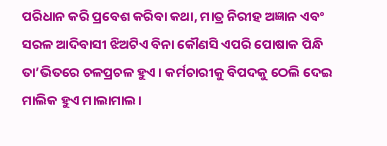ପରିଧାନ କରି ପ୍ରବେଶ କରିବା କଥା, ମାତ୍ର ନିରୀହ ଅଜ୍ଞାନ ଏବଂ ସରଳ ଆଦିବାସୀ ଝିଅଟିଏ ବିନା କୌଣସି ଏପରି ପୋଷାକ ପିନ୍ଧି ତା’ଭିତରେ ଚଳପ୍ରଚଳ ହୁଏ। କର୍ମଚାରୀକୁ ବିପଦକୁ ଠେଲି ଦେଇ ମାଲିକ ହୁଏ ମାଲାମାଲ।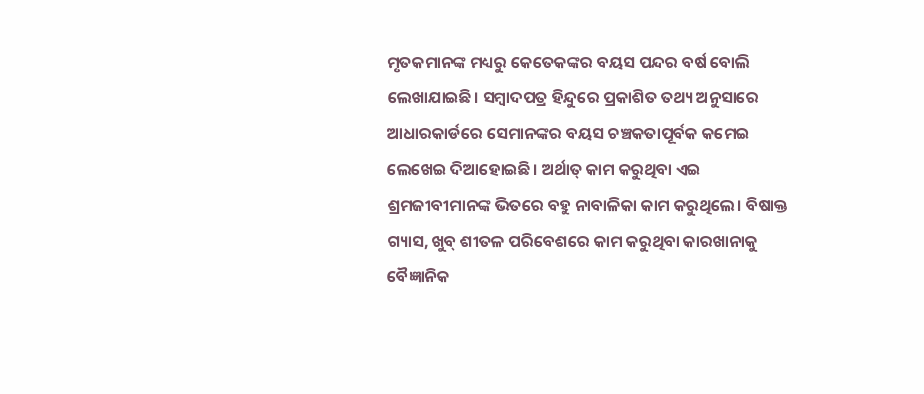ମୃତକମାନଙ୍କ ମଧ୍ୟରୁ କେତେକଙ୍କର ବୟସ ପନ୍ଦର ବର୍ଷ ବୋଲି ଲେଖାଯାଇଛି। ସମ୍ବାଦପତ୍ର ହିନ୍ଦୁରେ ପ୍ରକାଶିତ ତଥ୍ୟ ଅନୁସାରେ ଆଧାରକାର୍ଡରେ ସେମାନଙ୍କର ବୟସ ଚଞ୍ଚକତାପୂର୍ବକ କମେଇ ଲେଖେଇ ଦିଆହୋଇଛି। ଅର୍ଥାତ୍‌ କାମ କରୁଥିବା ଏଇ ଶ୍ରମଜୀବୀମାନଙ୍କ ଭିତରେ ବହୁ ନାବାଳିକା କାମ କରୁଥିଲେ। ବିଷାକ୍ତ ଗ୍ୟାସ, ଖୁବ୍‌ ଶୀତଳ ପରିବେଶରେ କାମ କରୁଥିବା କାରଖାନାକୁ ବୈଜ୍ଞାନିକ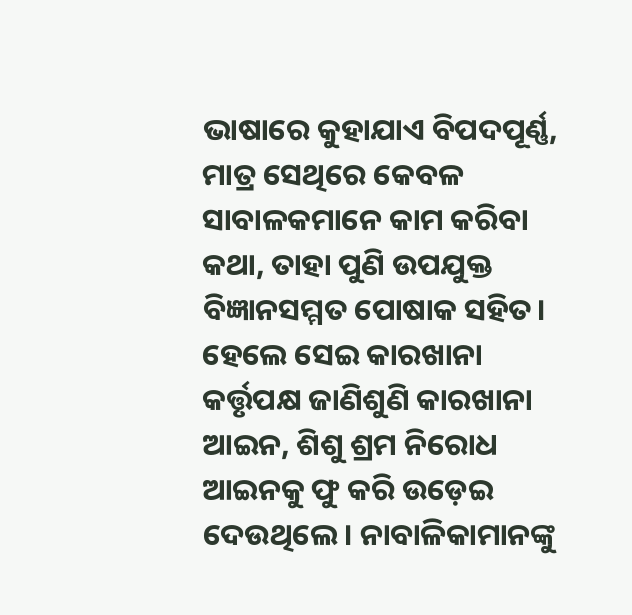ଭାଷାରେ କୁହାଯାଏ ବିପଦପୂର୍ଣ୍ଣ, ମାତ୍ର ସେଥିରେ କେବଳ ସାବାଳକମାନେ କାମ କରିବା କଥା, ତାହା ପୁଣି ଉପଯୁକ୍ତ ବିଜ୍ଞାନସମ୍ମତ ପୋଷାକ ସହିତ। ହେଲେ ସେଇ କାରଖାନା କର୍ତ୍ତୃପକ୍ଷ ଜାଣିଶୁଣି କାରଖାନା ଆଇନ, ଶିଶୁ ଶ୍ରମ ନିରୋଧ ଆଇନକୁ ଫୁ କରି ଉଡ଼େଇ ଦେଉଥିଲେ। ନାବାଳିକାମାନଙ୍କୁ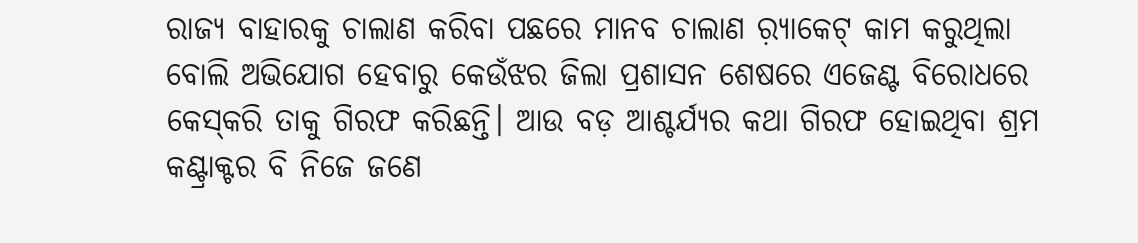ରାଜ୍ୟ ବାହାରକୁ ଚାଲାଣ କରିବା ପଛରେ ମାନବ ଚାଲାଣ ର଼୍ୟାକେଟ୍‌ କାମ କରୁଥିଲା ବୋଲି ଅଭିଯୋଗ ହେବାରୁ କେଉଁଝର ଜିଲା ପ୍ରଶାସନ ଶେଷରେ ଏଜେଣ୍ଟ ବିରୋଧରେ କେସ୍‌କରି ତାକୁ ଗିରଫ କରିଛନ୍ତି। ଆଉ ବଡ଼ ଆଶ୍ଚର୍ଯ୍ୟର କଥା ଗିରଫ ହୋଇଥିବା ଶ୍ରମ କଣ୍ଟ୍ରାକ୍ଟର ବି ନିଜେ ଜଣେ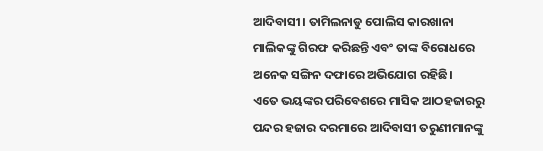ଆଦିବାସୀ। ତାମିଲନାଡୁ ପୋଲିସ କାରଖାନା ମାଲିକଙ୍କୁ ଗିରଫ କରିଛନ୍ତି ଏବଂ ତାଙ୍କ ବିରୋଧରେ ଅନେକ ସଙ୍ଗିନ ଦଫାରେ ଅଭିଯୋଗ ରହିଛି।
ଏତେ ଭୟଙ୍କର ପରିବେଶରେ ମାସିକ ଆଠହଜାରରୁ ପନ୍ଦର ହଜାର ଦରମାରେ ଆଦିବାସୀ ତରୁଣୀମାନଙ୍କୁ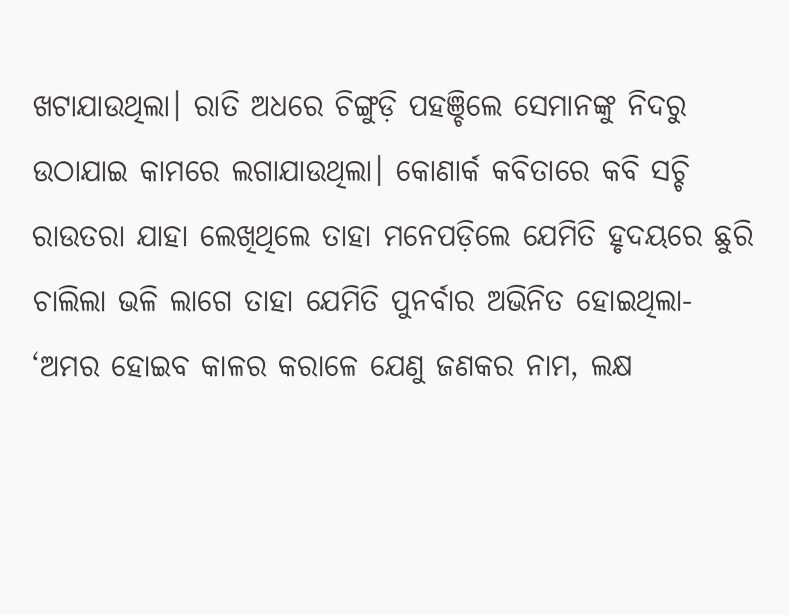ଖଟାଯାଉଥିଲା। ରାତି ଅଧରେ ଚିଙ୍ଗୁଡ଼ି ପହଞ୍ଚିଲେ ସେମାନଙ୍କୁ ନିଦରୁ ଉଠାଯାଇ କାମରେ ଲଗାଯାଉଥିଲା। କୋଣାର୍କ କବିତାରେ କବି ସଚ୍ଚି ରାଉତରା ଯାହା ଲେଖିଥିଲେ ତାହା ମନେପଡ଼ିଲେ ଯେମିତି ହୃଦୟରେ ଛୁରି ଚାଲିଲା ଭଳି ଲାଗେ ତାହା ଯେମିତି ପୁନର୍ବାର ଅଭିନିତ ହୋଇଥିଲା- ‘ଅମର ହୋଇବ କାଳର କରାଳେ ଯେଣୁ ଜଣକର ନାମ, ଲକ୍ଷ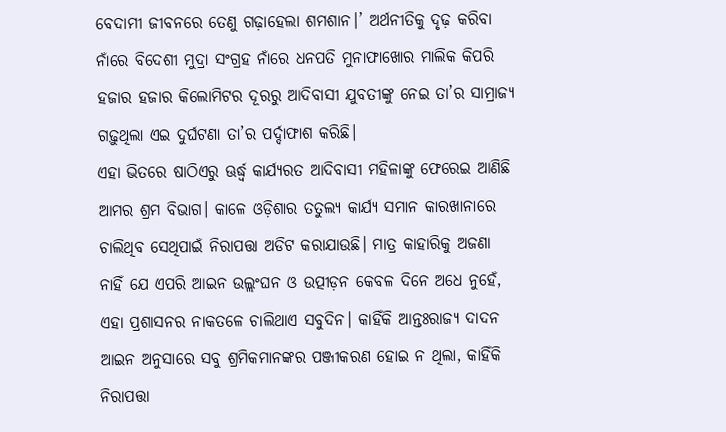ବେଦାମୀ ଜୀବନରେ ତେଣୁ ଗଢ଼ାହେଲା ଶମଶାନ।’ ଅର୍ଥନୀତିକୁ ଦୃଢ଼ କରିବା ନାଁରେ ବିଦେଶୀ ମୁଦ୍ରା ସଂଗ୍ରହ ନାଁରେ ଧନପତି ମୁନାଫାଖୋର ମାଲିକ କିପରି ହଜାର ହଜାର କିଲୋମିଟର ଦୂରରୁ ଆଦିବାସୀ ଯୁବତୀଙ୍କୁ ନେଇ ତା’ର ସାମ୍ରାଜ୍ୟ ଗଢ଼ୁଥିଲା ଏଇ ଦୁର୍ଘଟଣା ତା’ର ପର୍ଦ୍ଦାଫାଶ କରିଛି।
ଏହା ଭିତରେ ଷାଠିଏରୁ ଊର୍ଦ୍ଧ୍ୱ କାର୍ଯ୍ୟରତ ଆଦିବାସୀ ମହିଳାଙ୍କୁ ଫେରେଇ ଆଣିଛି ଆମର ଶ୍ରମ ବିଭାଗ। କାଳେ ଓଡ଼ିଶାର ତତୁଲ୍ୟ କାର୍ଯ୍ୟ ସମାନ କାରଖାନାରେ ଚାଲିଥିବ ସେଥିପାଇଁ ନିରାପତ୍ତା ଅଡିଟ କରାଯାଉଛି। ମାତ୍ର କାହାରିକୁ ଅଜଣା ନାହିଁ ଯେ ଏପରି ଆଇନ ଉଲ୍ଲଂଘନ ଓ ଉତ୍ପୀଡ଼ନ କେବଳ ଦିନେ ଅଧେ ନୁହେଁ, ଏହା ପ୍ରଶାସନର ନାକତଳେ ଚାଲିଥାଏ ସବୁଦିନ। କାହିଁକି ଆନ୍ତଃରାଜ୍ୟ ଦାଦନ ଆଇନ ଅନୁସାରେ ସବୁ ଶ୍ରମିକମାନଙ୍କର ପଞ୍ଜୀକରଣ ହୋଇ ନ ଥିଲା, କାହିଁକି ନିରାପତ୍ତା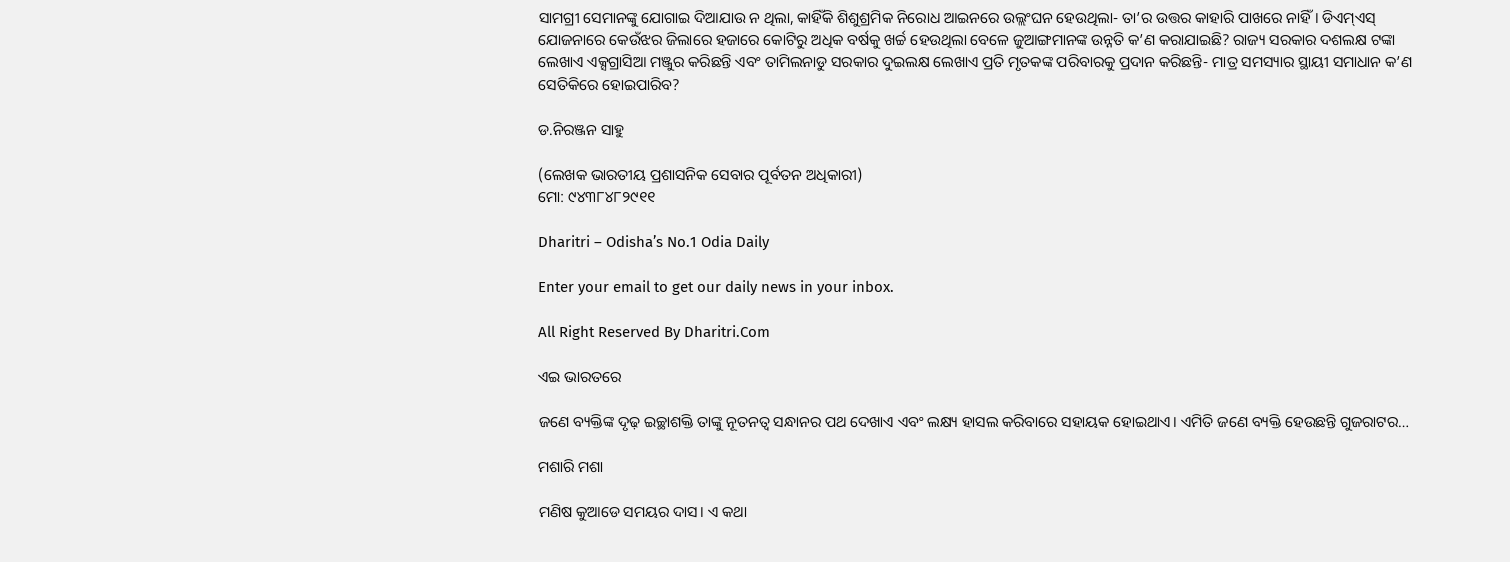ସାମଗ୍ରୀ ସେମାନଙ୍କୁ ଯୋଗାଇ ଦିଆଯାଉ ନ ଥିଲା, କାହିଁକି ଶିଶୁଶ୍ରମିକ ନିରୋଧ ଆଇନରେ ଉଲ୍ଲଂଘନ ହେଉଥିଲା- ତା’ର ଉତ୍ତର କାହାରି ପାଖରେ ନାହିଁ। ଡିଏମ୍‌ଏସ୍‌ ଯୋଜନାରେ କେଉଁଝର ଜିଲାରେ ହଜାରେ କୋଟିରୁ ଅଧିକ ବର୍ଷକୁ ଖର୍ଚ୍ଚ ହେଉଥିଲା ବେଳେ ଜୁଆଙ୍ଗମାନଙ୍କ ଉନ୍ନତି କ’ଣ କରାଯାଇଛି? ରାଜ୍ୟ ସରକାର ଦଶଲକ୍ଷ ଟଙ୍କା ଲେଖାଏ ଏକ୍ସଗ୍ରାସିଆ ମଞ୍ଜୁର କରିଛନ୍ତି ଏବଂ ତାମିଲନାଡୁ ସରକାର ଦୁଇଲକ୍ଷ ଲେଖାଏ ପ୍ରତି ମୃତକଙ୍କ ପରିବାରକୁ ପ୍ରଦାନ କରିଛନ୍ତି- ମାତ୍ର ସମସ୍ୟାର ସ୍ଥାୟୀ ସମାଧାନ କ’ଣ ସେତିକିରେ ହୋଇପାରିବ?

ଡ.ନିରଞ୍ଜନ ସାହୁ

(ଲେଖକ ଭାରତୀୟ ପ୍ରଶାସନିକ ସେବାର ପୂର୍ବତନ ଅଧିକାରୀ)
ମୋ: ୯୪୩୮୪୮୨୯୧୧

Dharitri – Odisha’s No.1 Odia Daily

Enter your email to get our daily news in your inbox.

All Right Reserved By Dharitri.Com

ଏଇ ଭାରତରେ

ଜଣେ ବ୍ୟକ୍ତିଙ୍କ ଦୃଢ଼ ଇଚ୍ଛାଶକ୍ତି ତାଙ୍କୁ ନୂତନତ୍ୱ ସନ୍ଧାନର ପଥ ଦେଖାଏ ଏବଂ ଲକ୍ଷ୍ୟ ହାସଲ କରିବାରେ ସହାୟକ ହୋଇଥାଏ। ଏମିତି ଜଣେ ବ୍ୟକ୍ତି ହେଉଛନ୍ତି ଗୁଜରାଟର…

ମଶାରି ମଶା

ମଣିଷ କୁଆଡେ ସମୟର ଦାସ। ଏ କଥା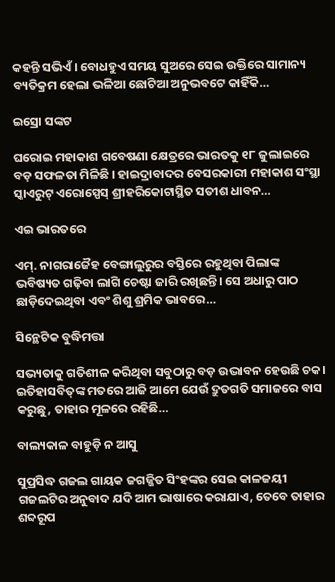କହନ୍ତି ସଭିଏଁ। ବୋଧହୁଏ ସମୟ ସୁଅରେ ସେଇ ଉକ୍ତିରେ ସାମାନ୍ୟ ବ୍ୟତିକ୍ରମ ହେଲା ଭଳିଆ ଛୋଟିଆ ଅନୁଭବଟେ କାହିଁକି…

ଇସ୍ରୋ ସଙ୍କଟ

ଘରୋଇ ମହାକାଶ ଗବେଷଣା କ୍ଷେତ୍ରରେ ଭାରତକୁ ୧୮ ଜୁଲାଇରେ ବଡ଼ ସଫଳତା ମିଳିଛି । ହାଇଦ୍ରାବାଦର ବେସରକାରୀ ମହାକାଶ ସଂସ୍ଥା ସ୍କାଏରୁଟ୍‌ ଏରୋସ୍ପେସ୍‌ ଶ୍ରୀହରିକୋଟାସ୍ଥିତ ସତୀଶ ଧାବନ…

ଏଇ ଭାରତରେ

ଏମ୍‌. ନାଗରାଜୈହ ବେଙ୍ଗାଲୁରୁର ବସ୍ତିରେ ରହୁଥିବା ପିଲାଙ୍କ ଭବିଷ୍ୟତ ଗଢ଼ିବା ଲାଗି ଚେଷ୍ଟା ଜାରି ରଖିଛନ୍ତି। ସେ ଅଧାରୁ ପାଠ ଛାଡ଼ିଦେଇଥିବା ଏବଂ ଶିଶୁ ଶ୍ରମିକ ଭାବରେ…

ସିନ୍ଥେଟିକ ବୁଦ୍ଧିମତ୍ତା

ସଭ୍ୟତାକୁ ଗତିଶୀଳ କରିଥିବା ସବୁଠାରୁ ବଡ଼ ଉଦ୍ଭାବନ ହେଉଛି ଚକ। ଇତିହାସବିତ୍‌ଙ୍କ ମତରେ ଆଜି ଆମେ ଯେଉଁ ଦ୍ରୁତଗତି ସମାଜରେ ବାସ କରୁଛୁ, ତାହାର ମୂଳରେ ରହିଛି…

ବାଲ୍ୟକାଳ ବାହୁଡ଼ି ନ ଆସୁ

ସୁପ୍ରସିଦ୍ଧ ଗଜଲ ଗାୟକ ଜଗଜ୍ଜିତ ସିଂହଙ୍କର ସେଇ କାଳଜୟୀ ଗଜଲଟିର ଅନୁବାଦ ଯଦି ଆମ ଭାଷାରେ କରାଯାଏ, ତେବେ ତାହାର ଶବ୍ଦରୂପ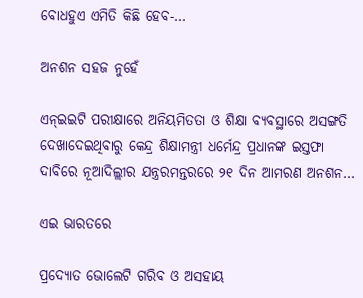ବୋଧହୁଏ ଏମିତି କିଛି ହେବ-…

ଅନଶନ ସହଜ ନୁହେଁ

ଏନ୍‌ଇଇଟି ପରୀକ୍ଷାରେ ଅନିୟମିତତା ଓ ଶିକ୍ଷା ବ୍ୟବସ୍ଥାରେ ଅସଙ୍ଗତି ଦେଖାଦେଇଥିବାରୁ କେନ୍ଦ୍ର ଶିକ୍ଷାମନ୍ତ୍ରୀ ଧର୍ମେନ୍ଦ୍ର ପ୍ରଧାନଙ୍କ ଇସ୍ତଫା ଦାବିରେ ନୂଆଦିଲ୍ଲୀର ଯନ୍ତ୍ରରମନ୍ତରରେ ୨୧ ଦିନ ଆମରଣ ଅନଶନ…

ଏଇ ଭାରତରେ

ପ୍ରଦ୍ୟୋତ ଭୋଲେଟି ଗରିବ ଓ ଅସହାୟ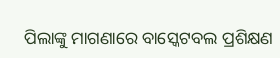ପିଲାଙ୍କୁ ମାଗଣାରେ ବାସ୍କେଟବଲ ପ୍ରଶିକ୍ଷଣ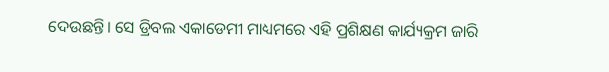ଦେଉଛନ୍ତି। ସେ ଡ୍ରିବଲ ଏକାଡେମୀ ମାଧ୍ୟମରେ ଏହି ପ୍ରଶିକ୍ଷଣ କାର୍ଯ୍ୟକ୍ରମ ଜାରି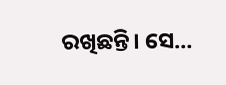ରଖିଛନ୍ତି। ସେ…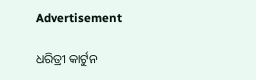Advertisement

ଧରିତ୍ରୀ କାର୍ଟୁନ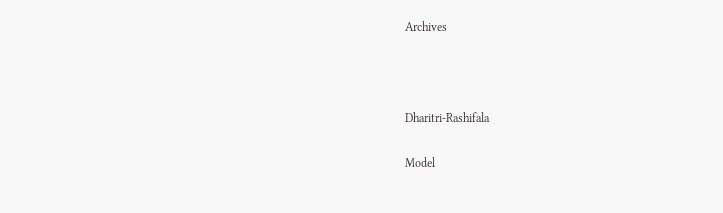Archives



Dharitri-Rashifala

Model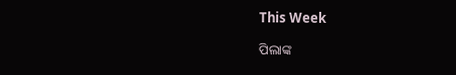This Week

ପିଲାଙ୍କ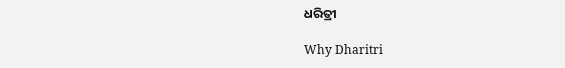ଧରିତ୍ରୀ

Why Dharitri